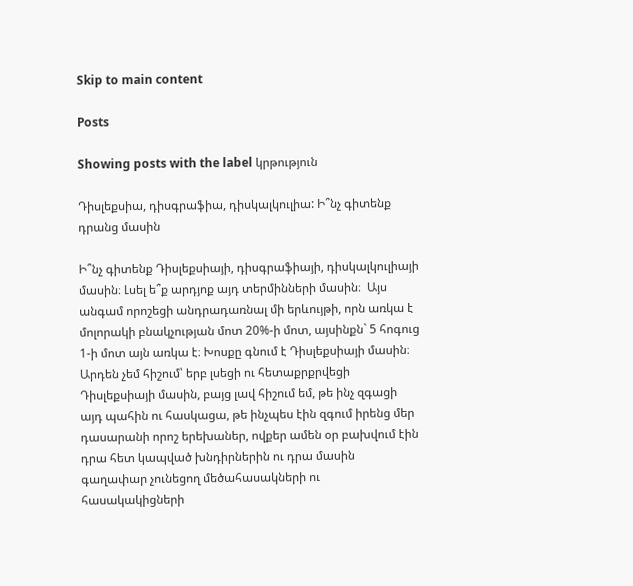Skip to main content

Posts

Showing posts with the label կրթություն

Դիսլեքսիա, դիսգրաֆիա, դիսկալկուլիա: Ի՞նչ գիտենք դրանց մասին

Ի՞նչ գիտենք Դիսլեքսիայի, դիսգրաֆիայի, դիսկալկուլիայի մասին։ Լսել ե՞ք արդյոք այդ տերմինների մասին։  Այս անգամ որոշեցի անդրադառնալ մի երևույթի, որն առկա է մոլորակի բնակչության մոտ 20%-ի մոտ, այսինքն` 5 հոգուց 1-ի մոտ այն առկա է։ Խոսքը գնում է Դիսլեքսիայի մասին։ Արդեն չեմ հիշում՝ երբ լսեցի ու հետաքրքրվեցի Դիսլեքսիայի մասին, բայց լավ հիշում եմ, թե ինչ զգացի այդ պահին ու հասկացա, թե ինչպես էին զգում իրենց մեր դասարանի որոշ երեխաներ, ովքեր ամեն օր բախվում էին դրա հետ կապված խնդիրներին ու դրա մասին գաղափար չունեցող մեծահասակների ու հասակակիցների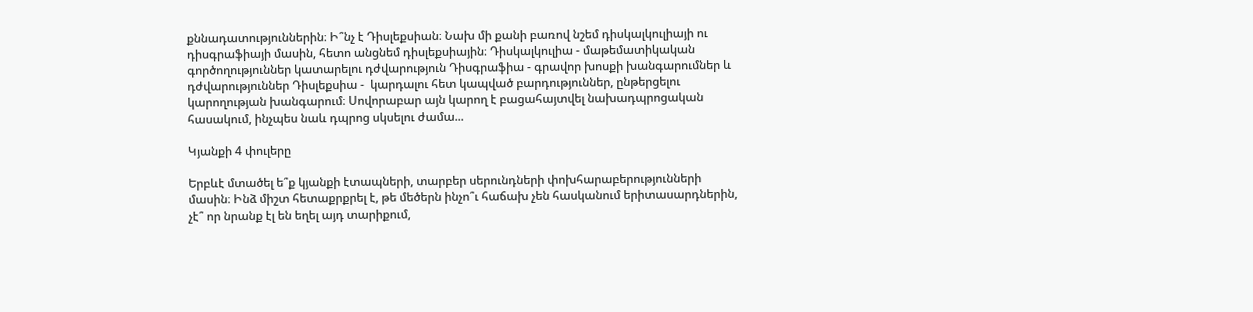քննադատություններին։ Ի՞նչ է Դիսլեքսիան։ Նախ մի քանի բառով նշեմ դիսկալկուլիայի ու դիսգրաֆիայի մասին, հետո անցնեմ դիսլեքսիային։ Դիսկալկուլիա - մաթեմատիկական գործողություններ կատարելու դժվարություն Դիսգրաֆիա - գրավոր խոսքի խանգարումներ և դժվարություններ Դիսլեքսիա -  կարդալու հետ կապված բարդություններ, ընթերցելու կարողության խանգարում։ Սովորաբար այն կարող է բացահայտվել նախադպրոցական հասակում, ինչպես նաև դպրոց սկսելու ժամա...

Կյանքի 4 փուլերը

Երբևէ մտածել ե՞ք կյանքի էտապների, տարբեր սերունդների փոխհարաբերությունների մասին։ Ինձ միշտ հետաքրքրել է, թե մեծերն ինչո՞ւ հաճախ չեն հասկանում երիտասարդներին, չէ՞ որ նրանք էլ են եղել այդ տարիքում,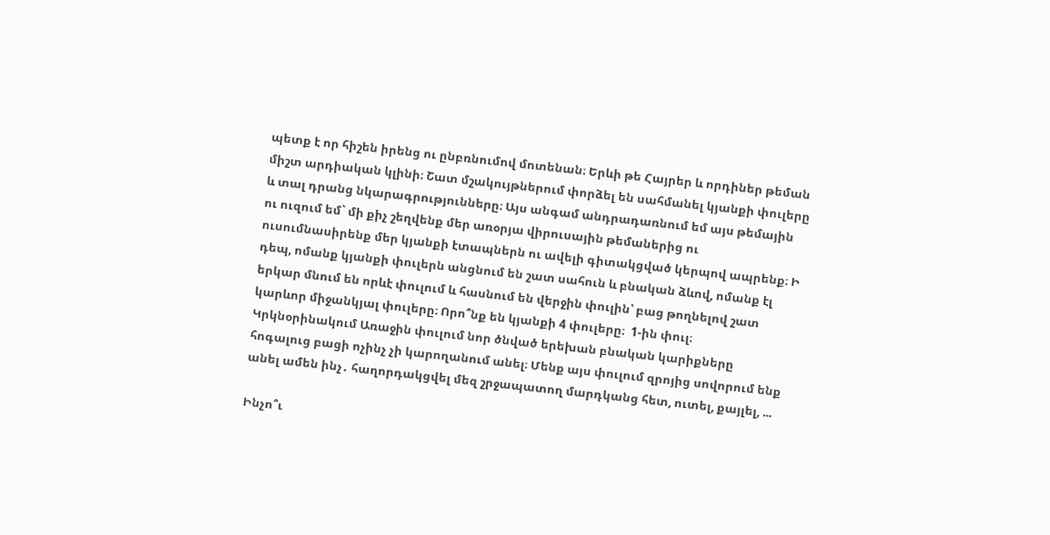պետք է որ հիշեն իրենց ու ընբռնումով մոտենան։ Երևի թե Հայրեր և որդիներ թեման միշտ արդիական կլինի։ Շատ մշակույթներում փորձել են սահմանել կյանքի փուլերը և տալ դրանց նկարագրությունները։ Այս անգամ անդրադառնում եմ այս թեմային ու ուզում եմ` մի քիչ շեղվենք մեր առօրյա վիրուսային թեմաներից ու ուսումնասիրենք մեր կյանքի էտապներն ու ավելի գիտակցված կերպով ապրենք։ Ի դեպ, ոմանք կյանքի փուլերն անցնում են շատ սահուն և բնական ձևով, ոմանք էլ երկար մնում են որևէ փուլում և հասնում են վերջին փուլին՝ բաց թողնելով շատ կարևոր միջանկյալ փուլերը։ Որո՞նք են կյանքի 4 փուլերը։  1-ին փուլ։ Կրկնօրինակում Առաջին փուլում նոր ծնված երեխան բնական կարիքները հոգալուց բացի ոչինչ չի կարողանում անել։ Մենք այս փուլում զրոյից սովորում ենք անել ամեն ինչ․ հաղորդակցվել մեզ շրջապատող մարդկանց հետ, ուտել, քայլել, ...

Ինչո՞ւ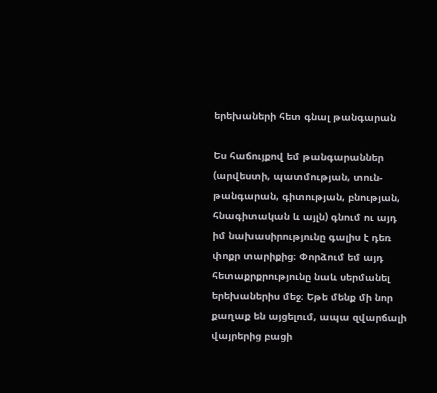երեխաների հետ գնալ թանգարան

Ես հաճույքով եմ թանգարաններ (արվեստի, պատմության, տուն-թանգարան, գիտության, բնության, հնագիտական և այլն) գնում ու այդ իմ նախասիրությունը գալիս է դեռ փոքր տարիքից։ Փորձում եմ այդ հետաքրքրությունը նաև սերմանել երեխաներիս մեջ։ Եթե մենք մի նոր քաղաք են այցելում, ապա զվարճալի վայրերից բացի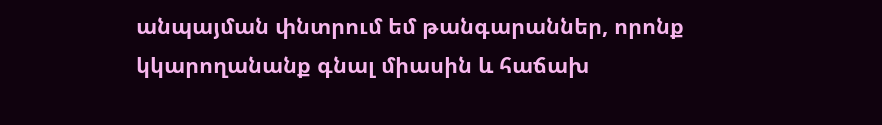անպայման փնտրում եմ թանգարաններ, որոնք կկարողանանք գնալ միասին և հաճախ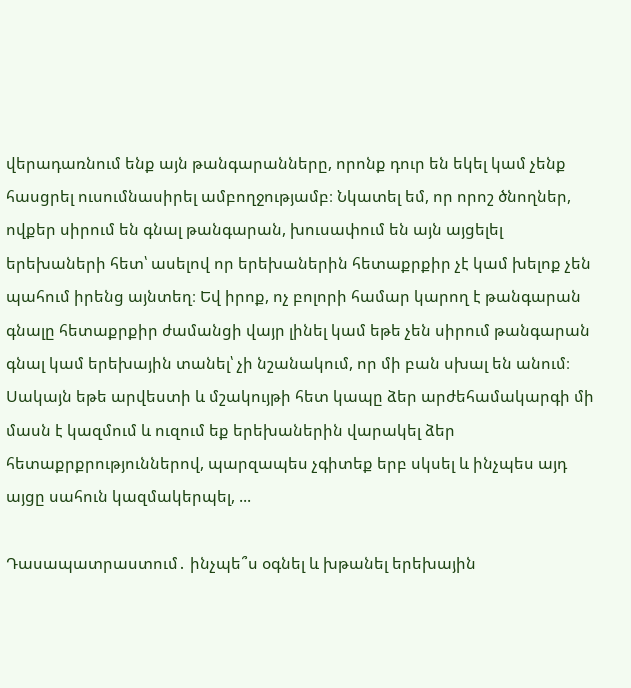վերադառնում ենք այն թանգարանները, որոնք դուր են եկել կամ չենք հասցրել ուսումնասիրել ամբողջությամբ։ Նկատել եմ, որ որոշ ծնողներ, ովքեր սիրում են գնալ թանգարան, խուսափում են այն այցելել երեխաների հետ՝ ասելով որ երեխաներին հետաքրքիր չէ կամ խելոք չեն պահում իրենց այնտեղ։ Եվ իրոք, ոչ բոլորի համար կարող է թանգարան գնալը հետաքրքիր ժամանցի վայր լինել կամ եթե չեն սիրում թանգարան գնալ կամ երեխային տանել՝ չի նշանակում, որ մի բան սխալ են անում։ Սակայն եթե արվեստի և մշակույթի հետ կապը ձեր արժեհամակարգի մի մասն է կազմում և ուզում եք երեխաներին վարակել ձեր հետաքրքրություններով, պարզապես չգիտեք երբ սկսել և ինչպես այդ այցը սահուն կազմակերպել, ...

Դասապատրաստում․ ինչպե՞ս օգնել և խթանել երեխային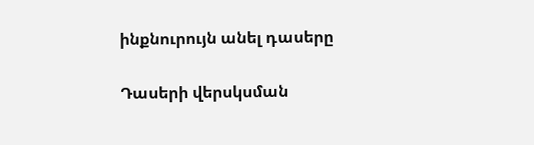ինքնուրույն անել դասերը

Դասերի վերսկսման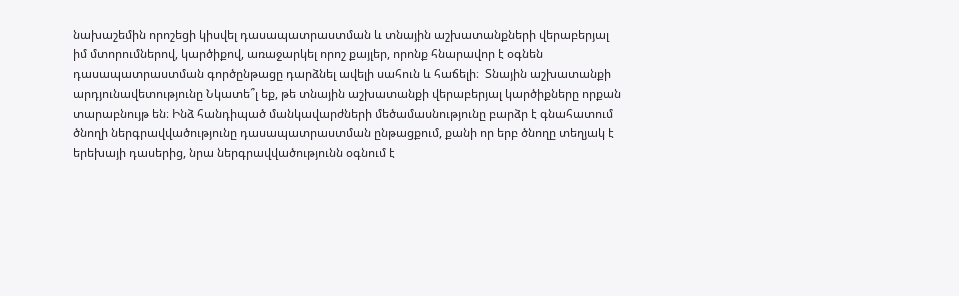նախաշեմին որոշեցի կիսվել դասապատրաստման և տնային աշխատանքների վերաբերյալ իմ մտորումներով, կարծիքով, առաջարկել որոշ քայլեր, որոնք հնարավոր է օգնեն դասապատրաստման գործընթացը դարձնել ավելի սահուն և հաճելի։  Տնային աշխատանքի արդյունավետությունը Նկատե՞լ եք, թե տնային աշխատանքի վերաբերյալ կարծիքները որքան տարաբնույթ են։ Ինձ հանդիպած մանկավարժների մեծամասնությունը բարձր է գնահատում ծնողի ներգրավվածությունը դասապատրաստման ընթացքում, քանի որ երբ ծնողը տեղյակ է երեխայի դասերից, նրա ներգրավվածությունն օգնում է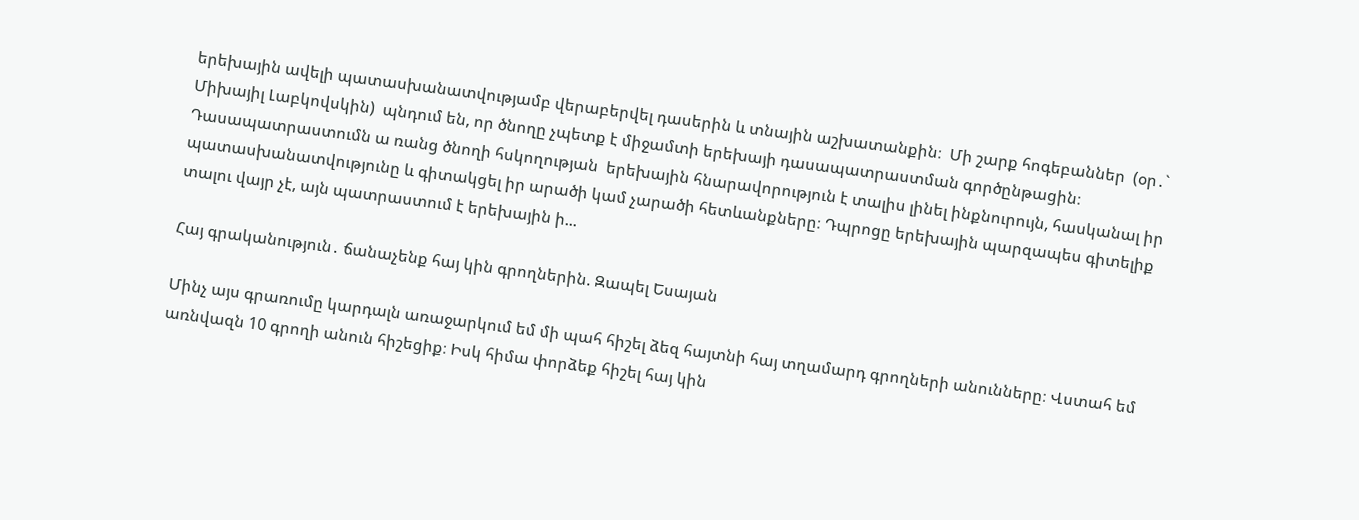երեխային ավելի պատասխանատվությամբ վերաբերվել դասերին և տնային աշխատանքին։  Մի շարք հոգեբաններ  (օր․` Միխայիլ Լաբկովսկին)  պնդում են, որ ծնողը չպետք է միջամտի երեխայի դասապատրաստման գործընթացին։  Դասապատրաստումն ա ռանց ծնողի հսկողության  երեխային հնարավորություն է տալիս լինել ինքնուրույն, հասկանալ իր պատասխանատվությունը և գիտակցել իր արածի կամ չարածի հետևանքները։ Դպրոցը երեխային պարզապես գիտելիք տալու վայր չէ, այն պատրաստում է երեխային ի...

Հայ գրականություն․ ճանաչենք հայ կին գրողներին. Զապել Եսայան

Մինչ այս գրառումը կարդալն առաջարկում եմ մի պահ հիշել ձեզ հայտնի հայ տղամարդ գրողների անունները։ Վստահ եմ առնվազն 10 գրողի անուն հիշեցիք։ Իսկ հիմա փորձեք հիշել հայ կին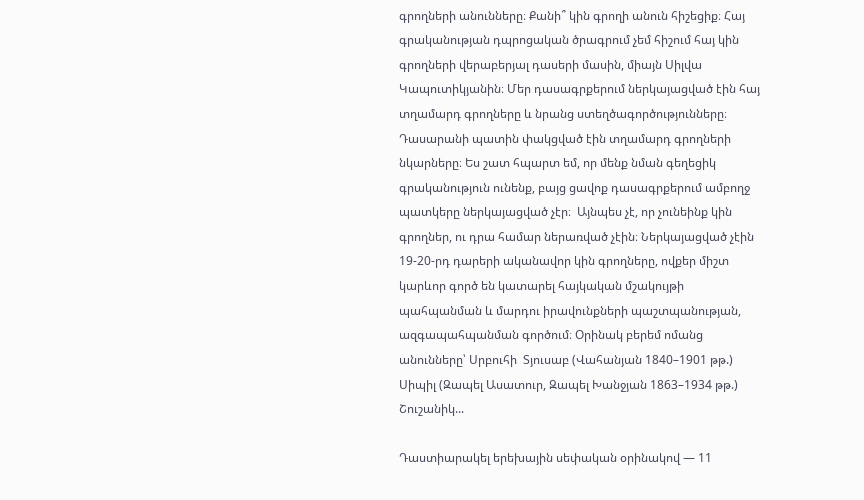գրողների անունները։ Քանի՞ կին գրողի անուն հիշեցիք։ Հայ գրականության դպրոցական ծրագրում չեմ հիշում հայ կին գրողների վերաբերյալ դասերի մասին, միայն Սիլվա Կապուտիկյանին։ Մեր դասագրքերում ներկայացված էին հայ տղամարդ գրողները և նրանց ստեղծագործությունները։ Դասարանի պատին փակցված էին տղամարդ գրողների նկարները։ Ես շատ հպարտ եմ, որ մենք նման գեղեցիկ գրականություն ունենք, բայց ցավոք դասագրքերում ամբողջ պատկերը ներկայացված չէր։  Այնպես չէ, որ չունեինք կին գրողներ, ու դրա համար ներառված չէին։ Ներկայացված չէին 19-20-րդ դարերի ականավոր կին գրողները, ովքեր միշտ կարևոր գործ են կատարել հայկական մշակույթի պահպանման և մարդու իրավունքների պաշտպանության, ազգապահպանման գործում։ Օրինակ բերեմ ոմանց անունները՝ Սրբուհի  Տյուսաբ (Վահանյան 1840–1901 թթ.) Սիպիլ (Զապել Ասատուր, Զապել Խանջյան 1863–1934 թթ.) Շուշանիկ...

Դաստիարակել երեխային սեփական օրինակով — 11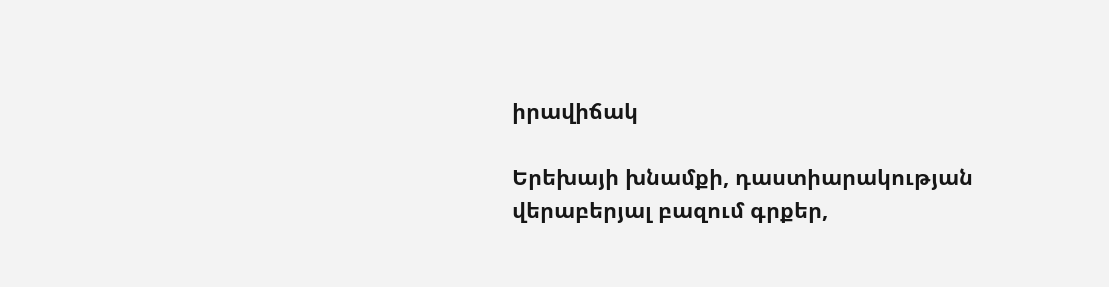իրավիճակ

Երեխայի խնամքի, դաստիարակության վերաբերյալ բազում գրքեր,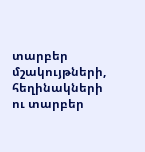տարբեր մշակույթների, հեղինակների ու տարբեր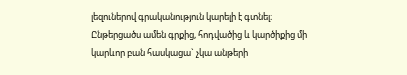լեզուներով գրականություն կարելի է գտնել։ Ընթերցածս ամեն գրքից, հոդվածից և կարծիքից մի կարևոր բան հասկացա` չկա անթերի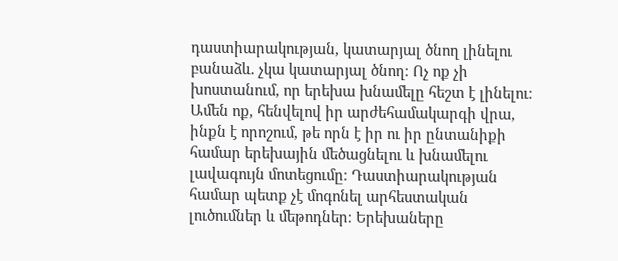դաստիարակության, կատարյալ ծնող լինելու բանաձև. չկա կատարյալ ծնող։ Ոչ ոք չի խոստանում, որ երեխա խնամելը հեշտ է լինելու։ Ամեն ոք, հենվելով իր արժեհամակարգի վրա, ինքն է որոշում, թե որն է իր ու իր ընտանիքի համար երեխային մեծացնելու և խնամելու լավագույն մոտեցումը։ Դաստիարակության համար պետք չէ մոգոնել արհեստական լուծումներ և մեթոդներ։ Երեխաները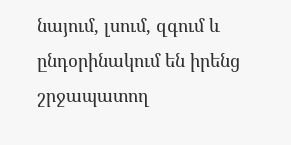նայում, լսում, զգում և ընդօրինակում են իրենց շրջապատող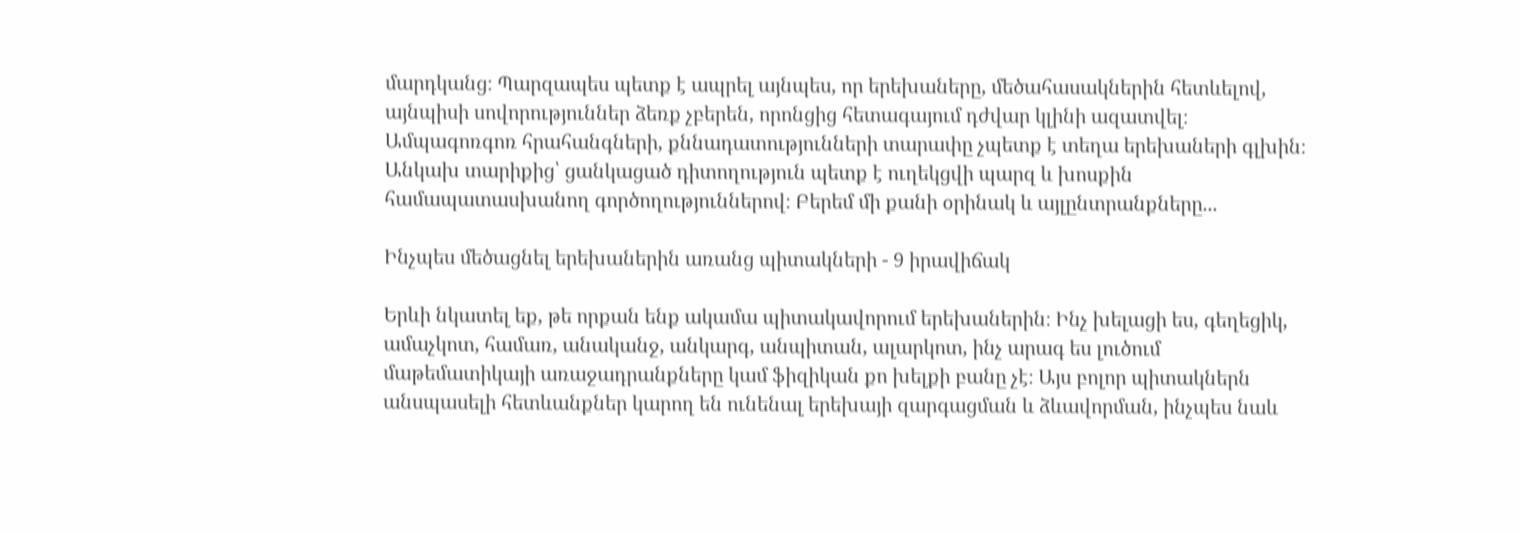մարդկանց։ Պարզապես պետք է ապրել այնպես, որ երեխաները, մեծահասակներին հետևելով, այնպիսի սովորություններ ձեռք չբերեն, որոնցից հետագայում դժվար կլինի ազատվել։ Ամպագոռգոռ հրահանգների, քննադատությունների տարափը չպետք է տեղա երեխաների գլխին։ Անկախ տարիքից՝ ցանկացած դիտողություն պետք է ուղեկցվի պարզ և խոսքին համապատասխանող գործողություններով։ Բերեմ մի քանի օրինակ և այլընտրանքները...

Ինչպես մեծացնել երեխաներին առանց պիտակների - 9 իրավիճակ

Երևի նկատել եք, թե որքան ենք ակամա պիտակավորում երեխաներին։ Ինչ խելացի ես, գեղեցիկ, ամաչկոտ, համառ, անականջ, անկարգ, անպիտան, ալարկոտ, ինչ արագ ես լուծում մաթեմատիկայի առաջադրանքները կամ ֆիզիկան քո խելքի բանը չէ։ Այս բոլոր պիտակներն անսպասելի հետևանքներ կարող են ունենալ երեխայի զարգացման և ձևավորման, ինչպես նաև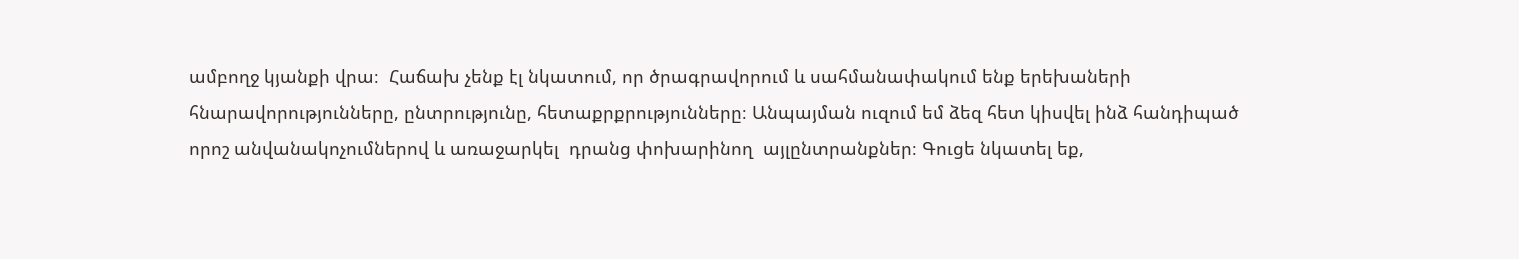ամբողջ կյանքի վրա։  Հաճախ չենք էլ նկատում, որ ծրագրավորում և սահմանափակում ենք երեխաների հնարավորությունները, ընտրությունը, հետաքրքրությունները։ Անպայման ուզում եմ ձեզ հետ կիսվել ինձ հանդիպած որոշ անվանակոչումներով և առաջարկել  դրանց փոխարինող  այլընտրանքներ։ Գուցե նկատել եք,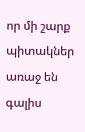որ մի շարք պիտակներ առաջ են գալիս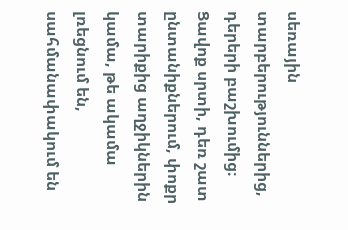սեռային տարբերություններից, դերերի բաշխումից։ Ցավոք սրտի, դեռ շատ ընտանիքներում, փոքր տարիքից աղջիկներին կամա, թե ակամա լռեցնում են, սահմանափակում են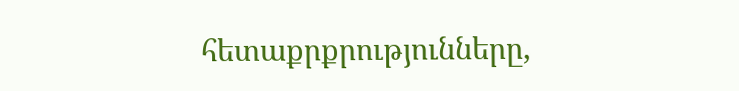հետաքրքրությունները,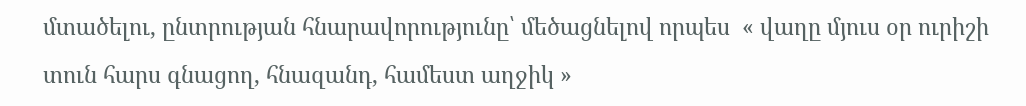մտածելու, ընտրության հնարավորությունը՝ մեծացնելով որպես  « վաղը մյուս օր ուրիշի տուն հարս գնացող, հնազանդ, համեստ աղջիկ »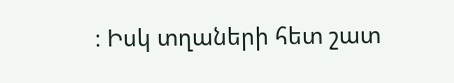։ Իսկ տղաների հետ շատ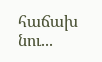հաճախ նու...